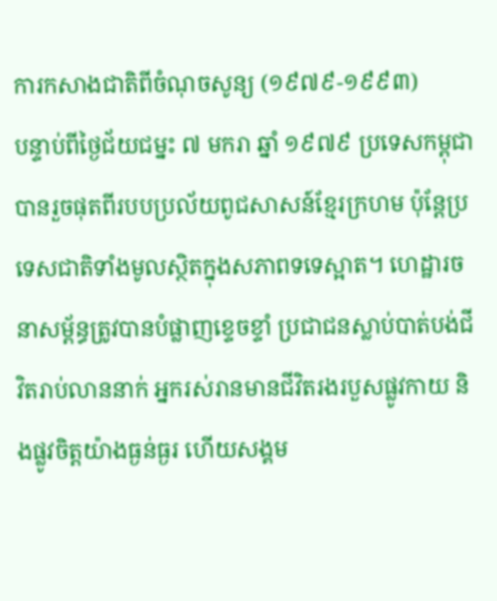ការកសាងជាតិពីចំណុចសូន្យ (១៩៧៩-១៩៩៣)
បន្ទាប់ពីថ្ងៃជ័យជម្នះ ៧ មករា ឆ្នាំ ១៩៧៩ ប្រទេសកម្ពុជាបានរួចផុតពីរបបប្រល័យពូជសាសន៍ខ្មែរក្រហម ប៉ុន្តែប្រទេសជាតិទាំងមូលស្ថិតក្នុងសភាពទទេស្អាត។ ហេដ្ឋារចនាសម្ព័ន្ធត្រូវបានបំផ្លាញខ្ទេចខ្ទាំ ប្រជាជនស្លាប់បាត់បង់ជីវិតរាប់លាននាក់ អ្នករស់រានមានជីវិតរងរបួសផ្លូវកាយ និងផ្លូវចិត្តយ៉ាងធ្ងន់ធ្ងរ ហើយសង្គម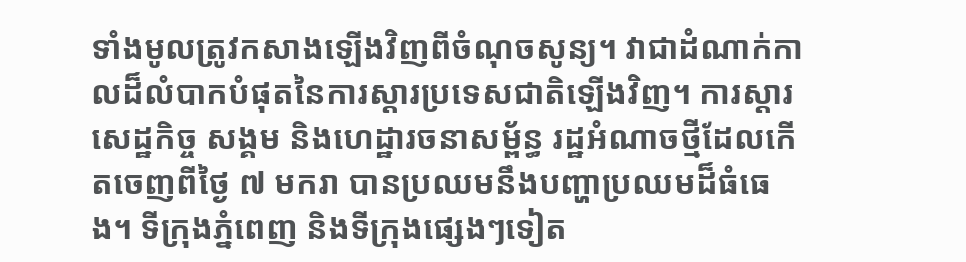ទាំងមូលត្រូវកសាងឡើងវិញពីចំណុចសូន្យ។ វាជាដំណាក់កាលដ៏លំបាកបំផុតនៃការស្តារប្រទេសជាតិឡើងវិញ។ ការស្តារសេដ្ឋកិច្ច សង្គម និងហេដ្ឋារចនាសម្ព័ន្ធ រដ្ឋអំណាចថ្មីដែលកើតចេញពីថ្ងៃ ៧ មករា បានប្រឈមនឹងបញ្ហាប្រឈមដ៏ធំធេង។ ទីក្រុងភ្នំពេញ និងទីក្រុងផ្សេងៗទៀត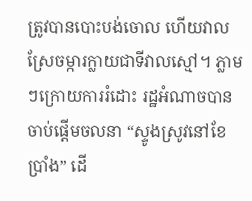ត្រូវបានបោះបង់ចោល ហើយវាលស្រែចម្ការក្លាយជាទីវាលស្មៅ។ ភ្លាមៗក្រោយការរំដោះ រដ្ឋអំណាចបានចាប់ផ្ដើមចលនា “ស្ទូងស្រូវនៅខែប្រាំង” ដើ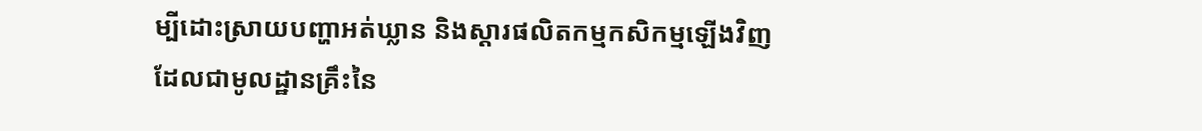ម្បីដោះស្រាយបញ្ហាអត់ឃ្លាន និងស្ដារផលិតកម្មកសិកម្មឡើងវិញ ដែលជាមូលដ្ឋានគ្រឹះនៃ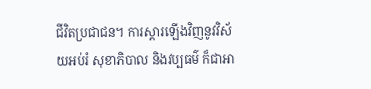ជីវិតប្រជាជន។ ការស្តារឡើងវិញនូវវិស័យអប់រំ សុខាភិបាល និងវប្បធម៌ ក៏ជាអា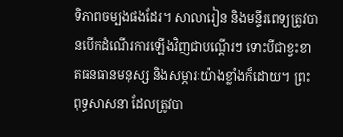ទិភាពចម្បងផងដែរ។ សាលារៀន និងមន្ទីរពេទ្យត្រូវបានបើកដំណើរការឡើងវិញជាបណ្ដើរៗ ទោះបីជាខ្វះខាតធនធានមនុស្ស និងសម្ភារៈយ៉ាងខ្លាំងក៏ដោយ។ ព្រះពុទ្ធសាសនា ដែលត្រូវបា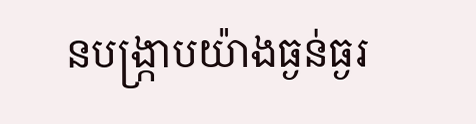នបង្ក្រាបយ៉ាងធ្ងន់ធ្ងរ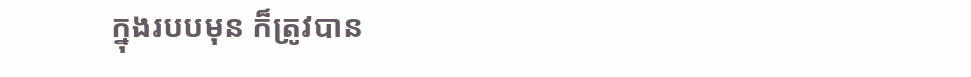ក្នុងរបបមុន ក៏ត្រូវបាន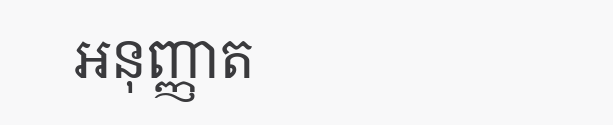អនុញ្ញាត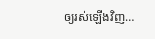ឲ្យរស់ឡើងវិញ…